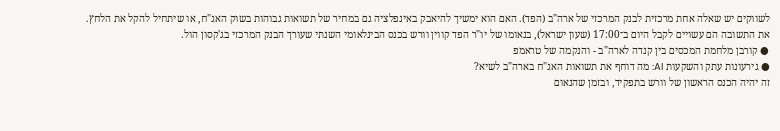לשווקים יש שאלה אחת מרכזית לבנק המרכזי של ארה"ב (הפד). האם הוא ימשיך להיאבק באינפלציה גם במחיר של תשואות גבוהות בשוק האג"ח, או שיתחיל להקל את הלחץ.
את התשובה הם עשויים לקבל היום ב־17:00 (שעון ישראל), בנאומו של יו"ר הפד קווין וורש בכנס הבינלאומי השנתי שעורך הבנק המרכזי בג'קסון הול.
● קורבן מלחמת המכסים בין קנדה לארה"ב - והנקמה של טראמפ
● גירעונות עתק והשקעות AI: מה דוחף את תשואות האג"ח בארה"ב לשיא?
זה יהיה הכנס הראשון של וורש בתפקיד, ובזמן שהנאום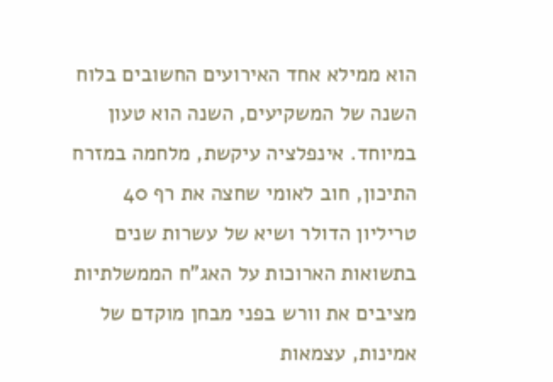הוא ממילא אחד האירועים החשובים בלוח השנה של המשקיעים, השנה הוא טעון במיוחד. אינפלציה עיקשת, מלחמה במזרח התיכון, חוב לאומי שחצה את רף 40 טריליון הדולר ושיא של עשרות שנים בתשואות הארוכות על האג"ח הממשלתיות מציבים את וורש בפני מבחן מוקדם של אמינות, עצמאות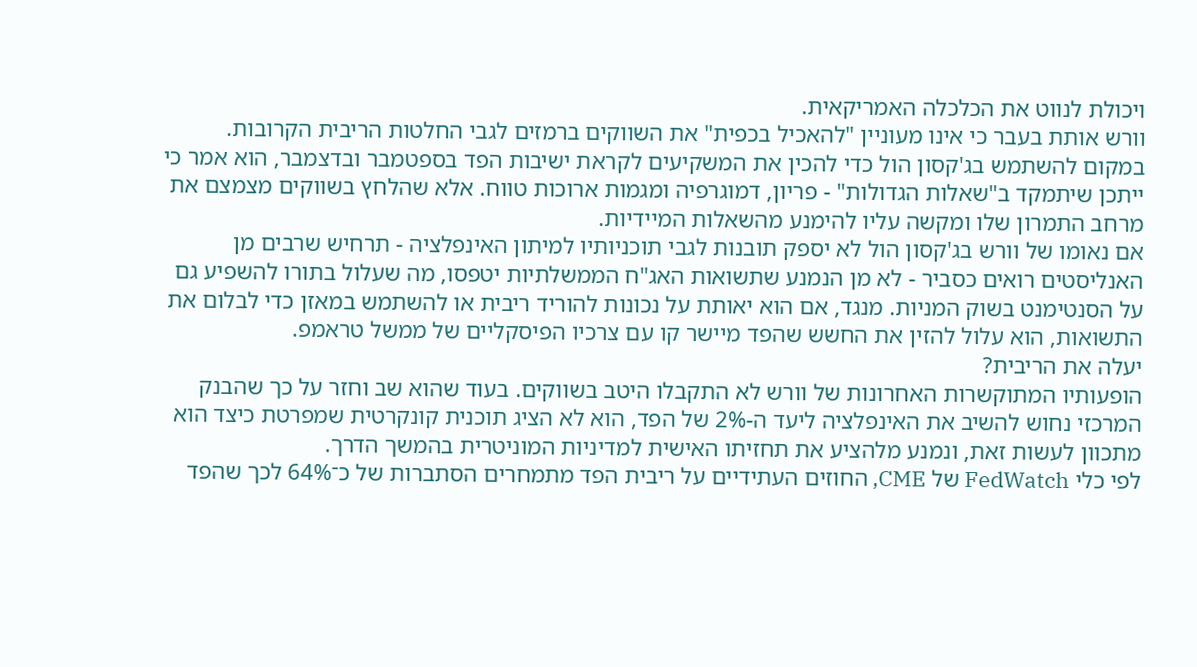ויכולת לנווט את הכלכלה האמריקאית.
וורש אותת בעבר כי אינו מעוניין "להאכיל בכפית" את השווקים ברמזים לגבי החלטות הריבית הקרובות. במקום להשתמש בג'קסון הול כדי להכין את המשקיעים לקראת ישיבות הפד בספטמבר ובדצמבר, הוא אמר כי ייתכן שיתמקד ב"שאלות הגדולות" - פריון, דמוגרפיה ומגמות ארוכות טווח. אלא שהלחץ בשווקים מצמצם את מרחב התמרון שלו ומקשה עליו להימנע מהשאלות המיידיות.
אם נאומו של וורש בג'קסון הול לא יספק תובנות לגבי תוכניותיו למיתון האינפלציה - תרחיש שרבים מן האנליסטים רואים כסביר - לא מן הנמנע שתשואות האג"ח הממשלתיות יטפסו, מה שעלול בתורו להשפיע גם על הסנטימנט בשוק המניות. מנגד, אם הוא יאותת על נכונות להוריד ריבית או להשתמש במאזן כדי לבלום את התשואות, הוא עלול להזין את החשש שהפד מיישר קו עם צרכיו הפיסקליים של ממשל טראמפ.
יעלה את הריבית?
הופעותיו המתוקשרות האחרונות של וורש לא התקבלו היטב בשווקים. בעוד שהוא שב וחזר על כך שהבנק המרכזי נחוש להשיב את האינפלציה ליעד ה-2% של הפד, הוא לא הציג תוכנית קונקרטית שמפרטת כיצד הוא מתכוון לעשות זאת, ונמנע מלהציע את תחזיתו האישית למדיניות המוניטרית בהמשך הדרך.
לפי כלי FedWatch של CME, החוזים העתידיים על ריבית הפד מתמחרים הסתברות של כ־64% לכך שהפד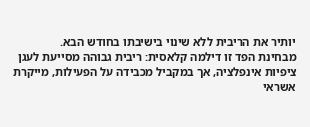יותיר את הריבית ללא שינוי בישיבתו בחודש הבא.
מבחינת הפד זו דילמה קלאסית: ריבית גבוהה מסייעת לעגן ציפיות אינפלציה, אך במקביל מכבידה על הפעילות, מייקרת אשראי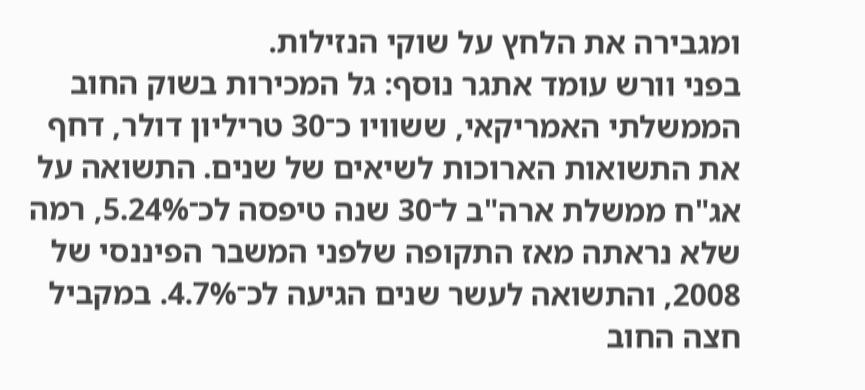ומגבירה את הלחץ על שוקי הנזילות.
בפני וורש עומד אתגר נוסף: גל המכירות בשוק החוב הממשלתי האמריקאי, ששוויו כ־30 טריליון דולר, דחף את התשואות הארוכות לשיאים של שנים. התשואה על אג"ח ממשלת ארה"ב ל־30 שנה טיפסה לכ־5.24%, רמה שלא נראתה מאז התקופה שלפני המשבר הפיננסי של 2008, והתשואה לעשר שנים הגיעה לכ־4.7%. במקביל חצה החוב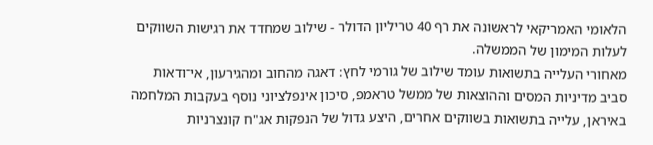הלאומי האמריקאי לראשונה את רף 40 טריליון הדולר - שילוב שמחדד את רגישות השווקים לעלות המימון של הממשלה.
מאחורי העלייה בתשואות עומד שילוב של גורמי לחץ: דאגה מהחוב ומהגירעון, אי־ודאות סביב מדיניות המסים וההוצאות של ממשל טראמפ, סיכון אינפלציוני נוסף בעקבות המלחמה באיראן, עלייה בתשואות בשווקים אחרים, היצע גדול של הנפקות אג"ח קונצרניות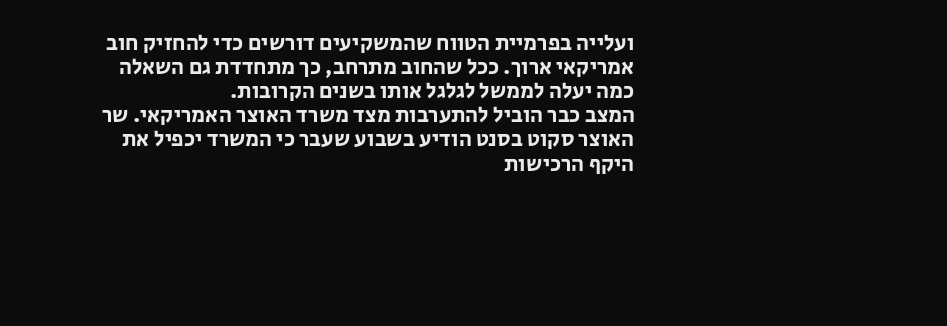ועלייה בפרמיית הטווח שהמשקיעים דורשים כדי להחזיק חוב אמריקאי ארוך. ככל שהחוב מתרחב, כך מתחדדת גם השאלה כמה יעלה לממשל לגלגל אותו בשנים הקרובות.
המצב כבר הוביל להתערבות מצד משרד האוצר האמריקאי. שר האוצר סקוט בסנט הודיע בשבוע שעבר כי המשרד יכפיל את היקף הרכישות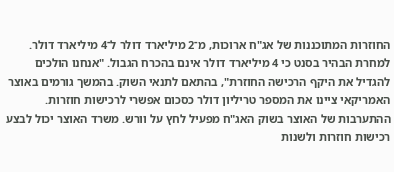החוזרות המתוכננות של אג"ח ארוכות, מ־2 מיליארד דולר ל־4 מיליארד דולר.
למחרת הבהיר בסנט כי 4 מיליארד דולר אינם בהכרח הגבול. "אנחנו הולכים להגדיל את היקף הרכישה החוזרת", בהתאם לתנאי השוק. בהמשך גורמים באוצר האמריקאי ציינו את המספר טריליון דולר כסכום אפשרי לרכישות חוזרות.
ההתערבות של האוצר בשוק האג"ח מפעיל לחץ על וורש. משרד האוצר יכול לבצע רכישות חוזרות ולשנות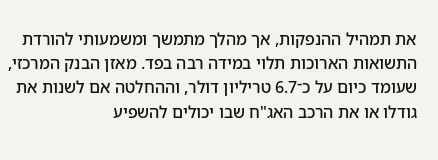את תמהיל ההנפקות, אך מהלך מתמשך ומשמעותי להורדת התשואות הארוכות תלוי במידה רבה בפד. מאזן הבנק המרכזי, שעומד כיום על כ־6.7 טריליון דולר, וההחלטה אם לשנות את גודלו או את הרכב האג"ח שבו יכולים להשפיע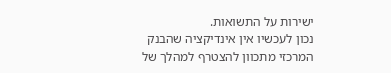ישירות על התשואות.
נכון לעכשיו אין אינדיקציה שהבנק המרכזי מתכוון להצטרף למהלך של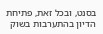בסנט, ובכל זאת, פתיחת הדיון בהתערבות בשוק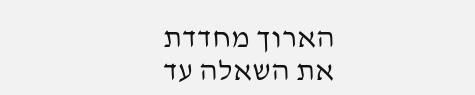הארוך מחדדת את השאלה עד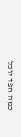כמה הפד יוכל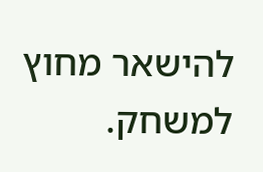להישאר מחוץ למשחק.